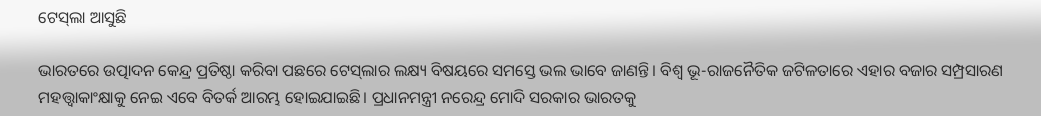ଟେସ୍‌ଲା ଆସୁଛି

ଭାରତରେ ଉତ୍ପାଦନ କେନ୍ଦ୍ର ପ୍ରତିଷ୍ଠା କରିବା ପଛରେ ଟେସ୍‌ଲାର ଲକ୍ଷ୍ୟ ବିଷୟରେ ସମସ୍ତେ ଭଲ ଭାବେ ଜାଣନ୍ତି। ବିଶ୍ୱ ଭୂ-ରାଜନୈତିକ ଜଟିଳତାରେ ଏହାର ବଜାର ସମ୍ପ୍ରସାରଣ ମହତ୍ତ୍ୱାକାଂକ୍ଷାକୁ ନେଇ ଏବେ ବିତର୍କ ଆରମ୍ଭ ହୋଇଯାଇଛି। ପ୍ରଧାନମନ୍ତ୍ରୀ ନରେନ୍ଦ୍ର ମୋଦି ସରକାର ଭାରତକୁ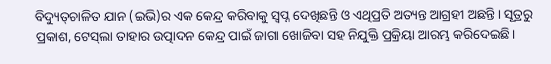ବିଦ୍ୟୁତ୍‌ଚାଳିତ ଯାନ (ଇଭି)ର ଏକ କେନ୍ଦ୍ର କରିବାକୁ ସ୍ବପ୍ନ ଦେଖିଛନ୍ତି ଓ ଏଥିପ୍ରତି ଅତ୍ୟନ୍ତ ଆଗ୍ରହୀ ଅଛନ୍ତି। ସୂତ୍ରରୁ ପ୍ରକାଶ, ଟେସ୍‌ଲା ତାହାର ଉତ୍ପାଦନ କେନ୍ଦ୍ର ପାଇଁ ଜାଗା ଖୋଜିବା ସହ ନିଯୁକ୍ତି ପ୍ରକ୍ରିୟା ଆରମ୍ଭ କରିଦେଇଛି।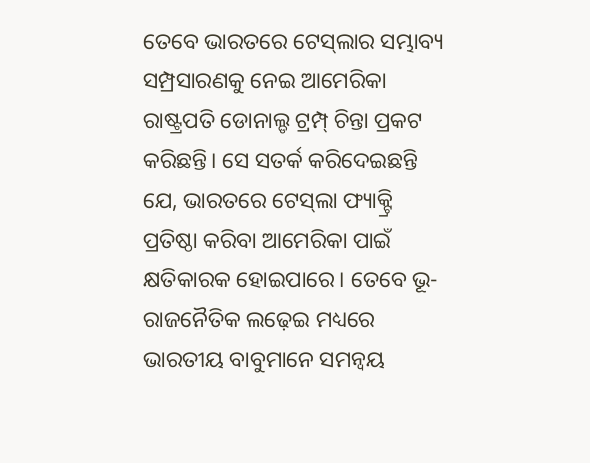ତେବେ ଭାରତରେ ଟେସ୍‌ଲାର ସମ୍ଭାବ୍ୟ ସମ୍ପ୍ରସାରଣକୁ ନେଇ ଆମେରିକା ରାଷ୍ଟ୍ରପତି ଡୋନାଲ୍ଡ ଟ୍ରମ୍ପ୍‌ ଚିନ୍ତା ପ୍ରକଟ କରିଛନ୍ତି। ସେ ସତର୍କ କରିଦେଇଛନ୍ତି ଯେ, ଭାରତରେ ଟେସ୍‌ଲା ଫ୍ୟାକ୍ଟ୍ରି ପ୍ରତିଷ୍ଠା କରିବା ଆମେରିକା ପାଇଁ କ୍ଷତିକାରକ ହୋଇପାରେ। ତେବେ ଭୂ-ରାଜନୈତିକ ଲଢ଼େଇ ମଧ୍ୟରେ ଭାରତୀୟ ବାବୁମାନେ ସମନ୍ବୟ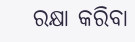ରକ୍ଷା କରିବା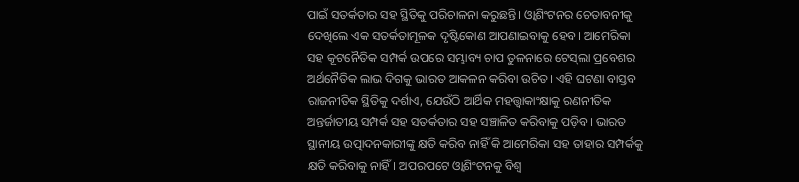ପାଇଁ ସତର୍କତାର ସହ ସ୍ଥିତିକୁ ପରିଚାଳନା କରୁଛନ୍ତି। ଓ୍ବାଶିଂଟନର ଚେତାବନୀକୁ ଦେଖିଲେ ଏକ ସତର୍କତାମୂଳକ ଦୃଷ୍ଟିକୋଣ ଆପଣାଇବାକୁ ହେବ। ଆମେରିକା ସହ କୂଟନୈତିକ ସମ୍ପର୍କ ଉପରେ ସମ୍ଭାବ୍ୟ ଚାପ ତୁଳନାରେ ଟେସ୍‌ଲା ପ୍ରବେଶର ଅର୍ଥନୈତିକ ଲାଭ ଦିଗକୁ ଭାରତ ଆକଳନ କରିବା ଉଚିତ। ଏହି ଘଟଣା ବାସ୍ତବ ରାଜନୀତିକ ସ୍ଥିତିକୁ ଦର୍ଶାଏ, ଯେଉଁଠି ଆର୍ଥିକ ମହତ୍ତ୍ୱାକାଂକ୍ଷାକୁ ରଣନୀତିକ ଅନ୍ତର୍ଜାତୀୟ ସମ୍ପର୍କ ସହ ସତର୍କତାର ସହ ସଞ୍ଚାଳିତ କରିବାକୁ ପଡ଼ିବ। ଭାରତ ସ୍ଥାନୀୟ ଉତ୍ପାଦନକାରୀଙ୍କୁ କ୍ଷତି କରିବ ନାହିଁ କି ଆମେରିକା ସହ ତାହାର ସମ୍ପର୍କକୁ କ୍ଷତି କରିବାକୁ ନାହିଁ। ଅପରପଟେ ଓ୍ବାଶିଂଟନକୁ ବିଶ୍ୱ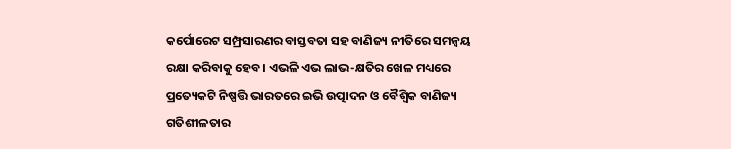କର୍ପୋରେଟ ସମ୍ପ୍ରସାରଣର ବାସ୍ତବତା ସହ ବାଣିଜ୍ୟ ନୀତିରେ ସମନ୍ବୟ ରକ୍ଷା କରିବାକୁ ହେବ। ଏଭଳି ଏଭ ଲାଭ-କ୍ଷତିର ଖେଳ ମଧ୍ୟରେ ପ୍ରତ୍ୟେକଟି ନିଷ୍ପତ୍ତି ଭାରତରେ ଇଭି ଉତ୍ପାଦନ ଓ ବୈଶ୍ୱିକ ବାଣିଜ୍ୟ ଗତିଶୀଳତାର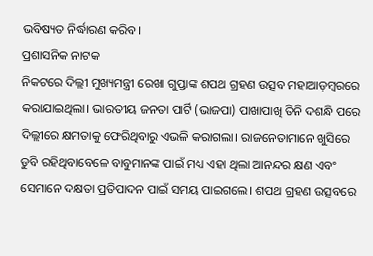ଭବିଷ୍ୟତ ନିର୍ଦ୍ଧାରଣ କରିବ।
ପ୍ରଶାସନିକ ନାଟକ
ନିକଟରେ ଦିଲ୍ଲୀ ମୁଖ୍ୟମନ୍ତ୍ରୀ ରେଖା ଗୁପ୍ତାଙ୍କ ଶପଥ ଗ୍ରହଣ ଉତ୍ସବ ମହାଆଡ଼ମ୍ବରରେ କରାଯାଇଥିଲା। ଭାରତୀୟ ଜନତା ପାର୍ଟି (ଭାଜପା) ପାଖାପାଖି ତିନି ଦଶନ୍ଧି ପରେ ଦିଲ୍ଲୀରେ କ୍ଷମତାକୁ ଫେରିଥିବାରୁ ଏଭଳି କରାଗଲା। ରାଜନେତାମାନେ ଖୁସିରେ ଡୁବି ରହିଥିବାବେଳେ ବାବୁମାନଙ୍କ ପାଇଁ ମଧ୍ୟ ଏହା ଥିଲା ଆନନ୍ଦର କ୍ଷଣ ଏବଂ ସେମାନେ ଦକ୍ଷତା ପ୍ରତିପାଦନ ପାଇଁ ସମୟ ପାଇଗଲେ। ଶପଥ ଗ୍ରହଣ ଉତ୍ସବରେ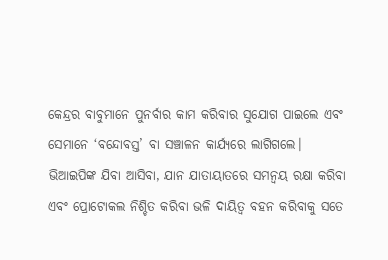କେନ୍ଦ୍ରର ବାବୁମାନେ ପୁନର୍ବାର କାମ କରିବାର ସୁଯୋଗ ପାଇଲେ ଏବଂ ସେମାନେ ‘ବନ୍ଦୋବସ୍ତ’ ବା ସଞ୍ଚାଳନ କାର୍ଯ୍ୟରେ ଲାଗିଗଲେ। ଭିଆଇପିଙ୍କ ଯିବା ଆସିବା, ଯାନ ଯାତାୟାତରେ ସମନ୍ବୟ ରକ୍ଷା କରିବା ଏବଂ ପ୍ରୋଟୋକଲ ନିଶ୍ଚିତ କରିବା ଭଳି ଦାୟିତ୍ୱ ବହନ କରିବାକୁ ସତେ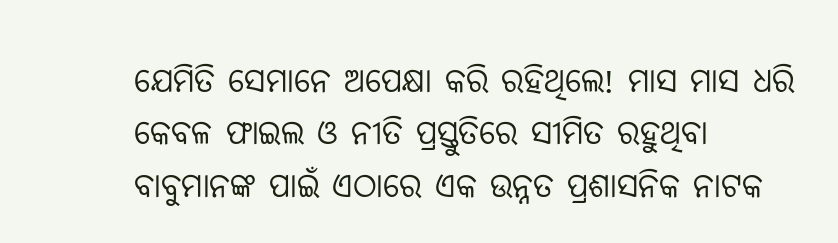ଯେମିତି ସେମାନେ ଅପେକ୍ଷା କରି ରହିଥିଲେ! ମାସ ମାସ ଧରି କେବଳ ଫାଇଲ ଓ ନୀତି ପ୍ରସ୍ତୁତିରେ ସୀମିତ ରହୁଥିବା ବାବୁମାନଙ୍କ ପାଇଁ ଏଠାରେ ଏକ ଉନ୍ନତ ପ୍ରଶାସନିକ ନାଟକ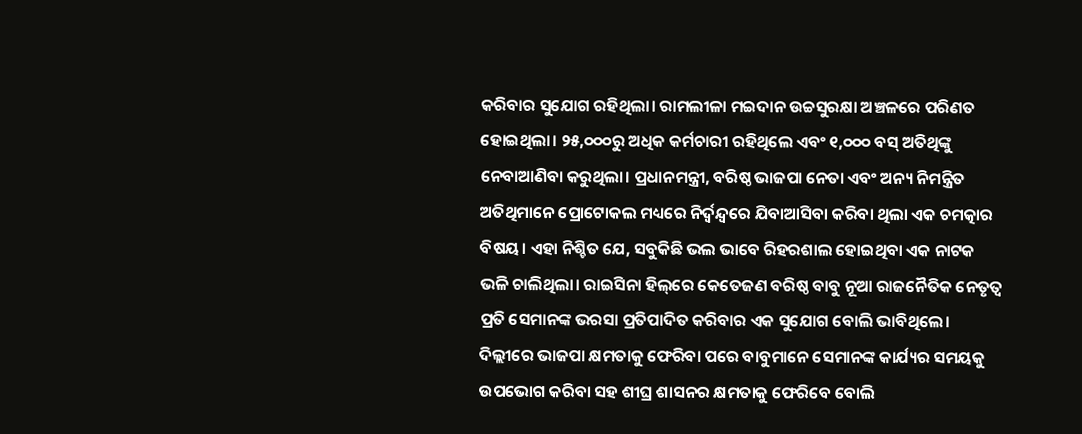କରିବାର ସୁଯୋଗ ରହିଥିଲା। ରାମଲୀଳା ମଇଦାନ ଉଚ୍ଚସୁରକ୍ଷା ଅଞ୍ଚଳରେ ପରିଣତ ହୋଇଥିଲା। ୨୫,୦୦୦ରୁ ଅଧିକ କର୍ମଚାରୀ ରହିଥିଲେ ଏବଂ ୧,୦୦୦ ବସ୍‌ ଅତିଥିଙ୍କୁ ନେବାଆଣିବା କରୁଥିଲା। ପ୍ରଧାନମନ୍ତ୍ରୀ, ବରିଷ୍ଠ ଭାଜପା ନେତା ଏବଂ ଅନ୍ୟ ନିମନ୍ତ୍ରିତ ଅତିଥିମାନେ ପ୍ରୋଟୋକଲ ମଧ୍ୟରେ ନିର୍ଦ୍ୱନ୍ଦ୍ୱରେ ଯିବାଆସିବା କରିବା ଥିଲା ଏକ ଚମତ୍କାର ବିଷୟ। ଏହା ନିଶ୍ଚିତ ଯେ, ସବୁକିଛି ଭଲ ଭାବେ ରିହରଶାଲ ହୋଇଥିବା ଏକ ନାଟକ ଭଳି ଚାଲିଥିଲା। ରାଇସିନା ହିଲ୍‌ରେ କେତେଜଣ ବରିଷ୍ଠ ବାବୁ ନୂଆ ରାଜନୈତିକ ନେତୃତ୍ୱ ପ୍ରତି ସେମାନଙ୍କ ଭରସା ପ୍ରତିପାଦିତ କରିବାର ଏକ ସୁଯୋଗ ବୋଲି ଭାବିଥିଲେ। ଦିଲ୍ଲୀରେ ଭାଜପା କ୍ଷମତାକୁ ଫେରିବା ପରେ ବାବୁମାନେ ସେମାନଙ୍କ କାର୍ଯ୍ୟର ସମୟକୁ ଉପଭୋଗ କରିବା ସହ ଶୀଘ୍ର ଶାସନର କ୍ଷମତାକୁ ଫେରିବେ ବୋଲି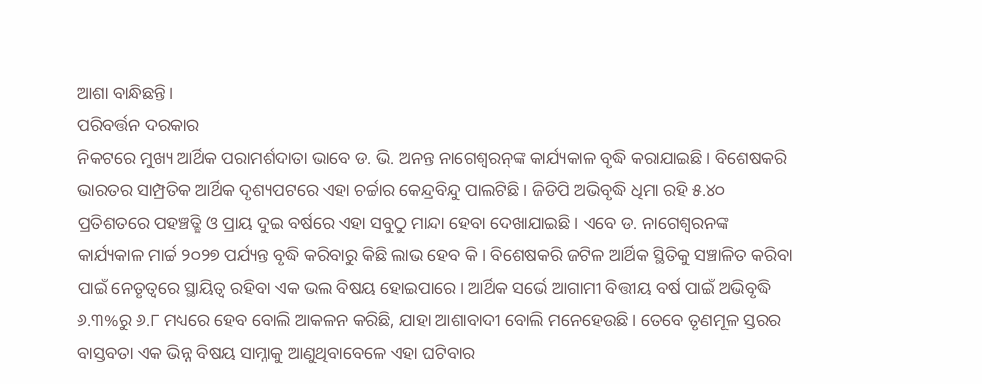ଆଶା ବାନ୍ଧିଛନ୍ତି।
ପରିବର୍ତ୍ତନ ଦରକାର
ନିକଟରେ ମୁଖ୍ୟ ଆର୍ଥିକ ପରାମର୍ଶଦାତା ଭାବେ ଡ. ଭି. ଅନନ୍ତ ନାଗେଶ୍ୱରନ୍‌ଙ୍କ କାର୍ଯ୍ୟକାଳ ବୃଦ୍ଧି କରାଯାଇଛି। ବିଶେଷକରି ଭାରତର ସାମ୍ପ୍ରତିକ ଆର୍ଥିକ ଦୃଶ୍ୟପଟରେ ଏହା ଚର୍ଚ୍ଚାର କେନ୍ଦ୍ରବିନ୍ଦୁ ପାଲଟିଛି। ଜିଡିପି ଅଭିବୃଦ୍ଧି ଧିମା ରହି ୫.୪୦ ପ୍ରତିଶତରେ ପହଞ୍ଚତ୍ଛି ଓ ପ୍ରାୟ ଦୁଇ ବର୍ଷରେ ଏହା ସବୁଠୁ ମାନ୍ଦା ହେବା ଦେଖାଯାଇଛି। ଏବେ ଡ. ନାଗେଶ୍ୱରନଙ୍କ କାର୍ଯ୍ୟକାଳ ମାର୍ଚ୍ଚ ୨୦୨୭ ପର୍ଯ୍ୟନ୍ତ ବୃଦ୍ଧି କରିବାରୁ କିଛି ଲାଭ ହେବ କି। ବିଶେଷକରି ଜଟିଳ ଆର୍ଥିକ ସ୍ଥିତିକୁ ସଞ୍ଚାଳିତ କରିବା ପାଇଁ ନେତୃତ୍ୱରେ ସ୍ଥାୟିତ୍ୱ ରହିବା ଏକ ଭଲ ବିଷୟ ହୋଇପାରେ। ଆର୍ଥିକ ସର୍ଭେ ଆଗାମୀ ବିତ୍ତୀୟ ବର୍ଷ ପାଇଁ ଅଭିବୃଦ୍ଧି ୬.୩%ରୁ ୬.୮ ମଧ୍ୟରେ ହେବ ବୋଲି ଆକଳନ କରିଛି, ଯାହା ଆଶାବାଦୀ ବୋଲି ମନେହେଉଛି। ତେବେ ତୃଣମୂଳ ସ୍ତରର ବାସ୍ତବତା ଏକ ଭିନ୍ନ ବିଷୟ ସାମ୍ନାକୁ ଆଣୁଥିବାବେଳେ ଏହା ଘଟିବାର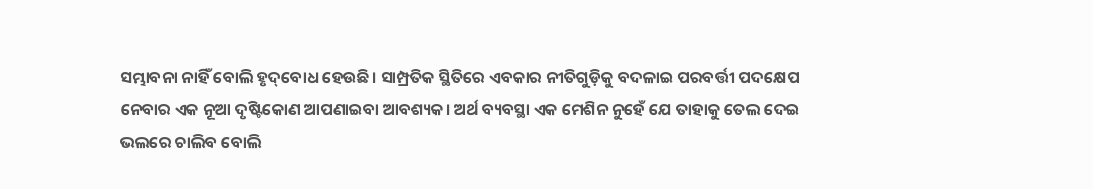ସମ୍ଭାବନା ନାହିଁ ବୋଲି ହୃଦ୍‌ବୋଧ ହେଉଛି। ସାମ୍ପ୍ରତିକ ସ୍ଥିତିରେ ଏବକାର ନୀତିଗୁଡ଼ିକୁ ବଦଳାଇ ପରବର୍ତ୍ତୀ ପଦକ୍ଷେପ ନେବାର ଏକ ନୂଆ ଦୃଷ୍ଟିକୋଣ ଆପଣାଇବା ଆବଶ୍ୟକ। ଅର୍ଥ ବ୍ୟବସ୍ଥା ଏକ ମେଶିନ ନୁହେଁ ଯେ ତାହାକୁ ତେଲ ଦେଇ ଭଲରେ ଚାଲିବ ବୋଲି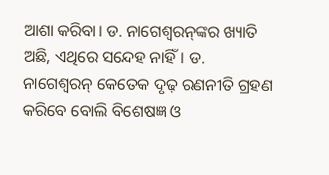ଆଶା କରିବା। ଡ. ନାଗେଶ୍ୱରନ୍‌ଙ୍କର ଖ୍ୟାତି ଅଛି, ଏଥିରେ ସନ୍ଦେହ ନାହିଁ। ଡ. ନାଗେଶ୍ୱରନ୍‌ କେତେକ ଦୃଢ଼ ରଣନୀତି ଗ୍ରହଣ କରିବେ ବୋଲି ବିଶେଷଜ୍ଞ ଓ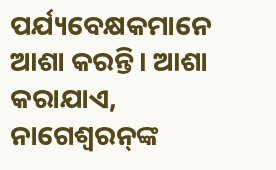ପର୍ଯ୍ୟବେକ୍ଷକମାନେ ଆଶା କରନ୍ତି। ଆଶା କରାଯାଏ, ନାଗେଶ୍ୱରନ୍‌ଙ୍କ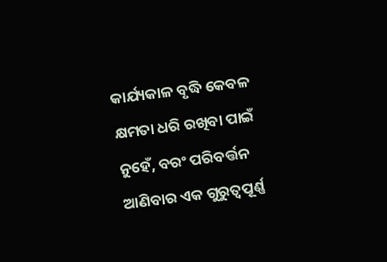କାର୍ଯ୍ୟକାଳ ବୃଦ୍ଧି କେବଳ କ୍ଷମତା ଧରି ରଖିବା ପାଇଁ ନୁହେଁ, ବରଂ ପରିବର୍ତ୍ତନ ଆଣିବାର ଏକ ଗୁରୁତ୍ୱପୂର୍ଣ୍ଣ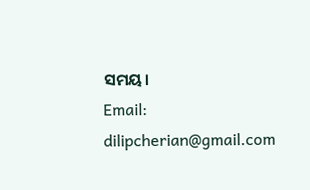ସମୟ।
Email: dilipcherian@gmail.com